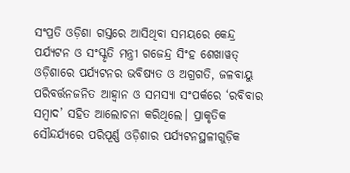ସଂପ୍ରତି ଓଡ଼ିଶା ଗସ୍ତରେ ଆସିଥିବା ସମୟରେ କେନ୍ଦ୍ର ପର୍ଯ୍ୟଟନ ଓ ସଂସ୍କୃତି ମନ୍ତ୍ରୀ ଗଜେନ୍ଦ୍ର ସିଂହ ଶେଖାୱତ୍ ଓଡ଼ିଶାରେ ପର୍ଯ୍ୟଟନର ଭବିଷ୍ୟତ ଓ ଅଗ୍ରଗତି, ଜଳବାୟୁ ପରିବର୍ତ୍ତନଜନିତ ଆହ୍ବାନ ଓ ସମସ୍ୟା ସଂପର୍କରେ ‘ରବିବାର ସମ୍ବାଦ’ ସହିତ ଆଲୋଚନା କରିଥିଲେ। ପ୍ରାକୃତିକ ସୌନ୍ଦର୍ଯ୍ୟରେ ପରିପୂର୍ଣ୍ଣ ଓଡ଼ିଶାର ପର୍ଯ୍ୟଟନସ୍ଥଳୀଗୁଡ଼ିକ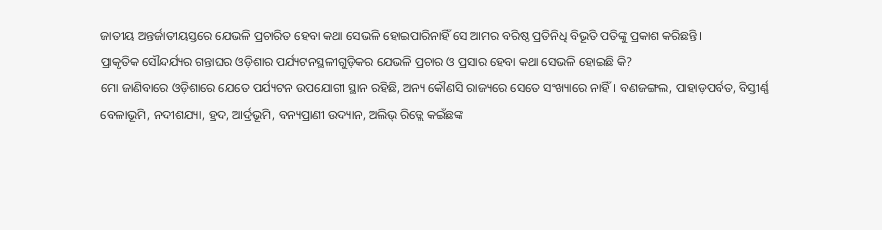ଜାତୀୟ ଅନ୍ତର୍ଜାତୀୟସ୍ତରେ ଯେଭଳି ପ୍ରଚାରିତ ହେବା କଥା ସେଭଳି ହୋଇପାରିନାହିଁ ସେ ଆମର ବରିଷ୍ଠ ପ୍ରତିନିଧି ବିଭୂତି ପତିଙ୍କୁ ପ୍ରକାଶ କରିଛନ୍ତି।
ପ୍ରାକୃତିକ ସୌନ୍ଦର୍ଯ୍ୟର ଗନ୍ତାଘର ଓଡ଼ିଶାର ପର୍ଯ୍ୟଟନସ୍ଥଳୀଗୁଡ଼ିକର ଯେଭଳି ପ୍ରଚାର ଓ ପ୍ରସାର ହେବା କଥା ସେଭଳି ହୋଇଛି କି?
ମୋ ଜାଣିବାରେ ଓଡ଼ିଶାରେ ଯେତେ ପର୍ଯ୍ୟଟନ ଉପଯୋଗୀ ସ୍ଥାନ ରହିଛି, ଅନ୍ୟ କୌଣସି ରାଜ୍ୟରେ ସେତେ ସଂଖ୍ୟାରେ ନାହିଁ। ବଣଜଙ୍ଗଲ, ପାହାଡ଼ପର୍ବତ, ବିସ୍ତୀର୍ଣ୍ଣ ବେଳାଭୂମି, ନଦୀଶଯ୍ୟା, ହ୍ରଦ, ଆର୍ଦ୍ରଭୂମି, ବନ୍ୟପ୍ରାଣୀ ଉଦ୍ୟାନ, ଅଲିଭ୍ ରିଡ୍ଲେ କଇଁଛଙ୍କ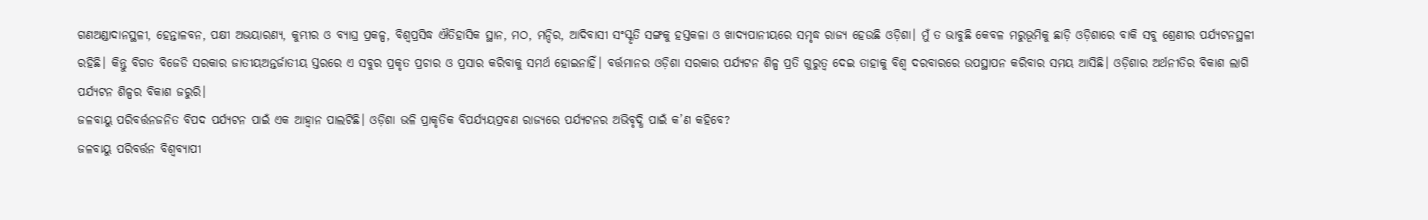ଗଣଅଣ୍ଡାଦାନସ୍ଥଳୀ, ହେନ୍ତାଳବନ, ପକ୍ଷୀ ଅଭୟାରଣ୍ୟ, କୁମ୍ଭୀର ଓ ବ୍ୟାଘ୍ର ପ୍ରକଳ୍ପ, ବିଶ୍ବପ୍ରସିଦ୍ଧ ଐତିହାସିକ ସ୍ଥାନ, ମଠ, ମନ୍ଦିର, ଆଦିବାସୀ ସଂସ୍କୃତି ସଙ୍ଗକୁ ହସ୍ତକଳା ଓ ଖାଦ୍ୟପାନୀୟରେ ସମୃଦ୍ଧ ରାଜ୍ୟ ହେଉଛି ଓଡ଼ିଶା। ମୁଁ ତ ଭାବୁଛି କେବଳ ମରୁଭୂମିକୁ ଛାଡ଼ି ଓଡ଼ିଶାରେ ବାକି ସବୁ ଶ୍ରେଣୀର ପର୍ଯ୍ୟଟନସ୍ଥଳୀ ରହିଛି। କିନ୍ତୁ ବିଗତ ବିଜେଡି ସରକାର ଜାତୀୟଅନ୍ତର୍ଜାତୀୟ ସ୍ତରରେ ଏ ସବୁର ପ୍ରକୃତ ପ୍ରଚାର ଓ ପ୍ରସାର କରିବାକୁ ସମର୍ଥ ହୋଇନାହିଁ। ବର୍ତ୍ତମାନର ଓଡ଼ିଶା ସରକାର ପର୍ଯ୍ୟଟନ ଶିଳ୍ପ ପ୍ରତି ଗୁରୁତ୍ବ ଦେଇ ତାହାକୁ ବିଶ୍ବ ଦରବାରରେ ଉପସ୍ଥାପନ କରିବାର ସମୟ ଆସିଛି। ଓଡ଼ିଶାର ଅର୍ଥନୀତିର ବିକାଶ ଲାଗି ପର୍ଯ୍ୟଟନ ଶିଳ୍ପର ବିକାଶ ଜରୁରି।
ଜଳବାୟୁ ପରିବର୍ତ୍ତନଜନିତ ବିପଦ ପର୍ଯ୍ୟଟନ ପାଇଁ ଏକ ଆହ୍ବାନ ପାଲଟିଛି। ଓଡ଼ିଶା ଭଳି ପ୍ରାକୃତିକ ବିପର୍ଯ୍ୟୟପ୍ରବଣ ରାଜ୍ୟରେ ପର୍ଯ୍ୟଟନର ଅଭିବୃଦ୍ଧି ପାଇଁ କ’ଣ କହିବେ?
ଜଳବାୟୁ ପରିବର୍ତ୍ତନ ବିଶ୍ବବ୍ୟାପୀ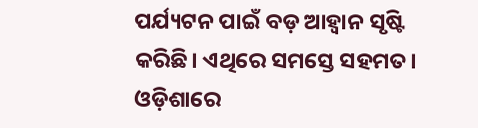ପର୍ଯ୍ୟଟନ ପାଇଁ ବଡ଼ ଆହ୍ବାନ ସୃଷ୍ଟି କରିଛି। ଏଥିରେ ସମସ୍ତେ ସହମତ। ଓଡ଼ିଶାରେ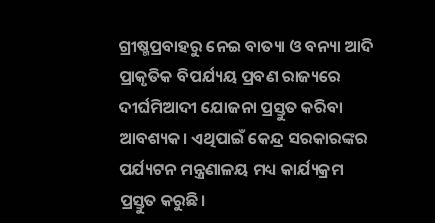ଗ୍ରୀଷ୍ମପ୍ରବାହରୁ ନେଇ ବାତ୍ୟା ଓ ବନ୍ୟା ଆଦି ପ୍ରାକୃତିକ ବିପର୍ଯ୍ୟୟ ପ୍ରବଣ ରାଜ୍ୟରେ ଦୀର୍ଘମିଆଦୀ ଯୋଜନା ପ୍ରସ୍ତୁତ କରିବା ଆବଶ୍ୟକ। ଏଥିପାଇଁ କେନ୍ଦ୍ର ସରକାରଙ୍କର ପର୍ଯ୍ୟଟନ ମନ୍ତ୍ରଣାଳୟ ମଧ୍ୟ କାର୍ଯ୍ୟକ୍ରମ ପ୍ରସ୍ତୁତ କରୁଛି।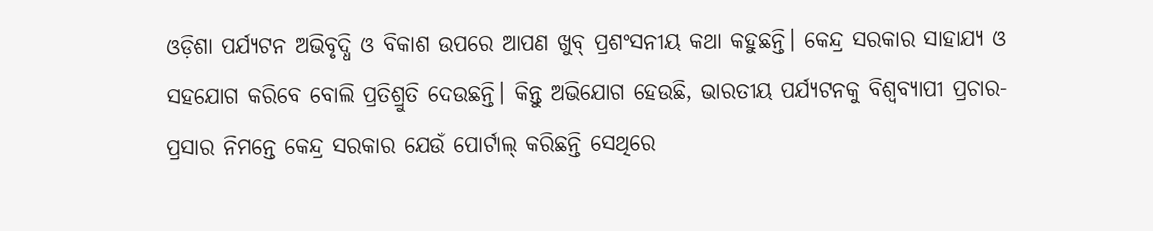ଓଡ଼ିଶା ପର୍ଯ୍ୟଟନ ଅଭିବୃଦ୍ଧି ଓ ବିକାଶ ଉପରେ ଆପଣ ଖୁବ୍ ପ୍ରଶଂସନୀୟ କଥା କହୁଛନ୍ତି। କେନ୍ଦ୍ର ସରକାର ସାହାଯ୍ୟ ଓ ସହଯୋଗ କରିବେ ବୋଲି ପ୍ରତିଶ୍ରୁତି ଦେଉଛନ୍ତି। କିନ୍ତୁ ଅଭିଯୋଗ ହେଉଛି, ଭାରତୀୟ ପର୍ଯ୍ୟଟନକୁ ବିଶ୍ବବ୍ୟାପୀ ପ୍ରଚାର-ପ୍ରସାର ନିମନ୍ତେ କେନ୍ଦ୍ର ସରକାର ଯେଉଁ ପୋର୍ଟାଲ୍ କରିଛନ୍ତି ସେଥିରେ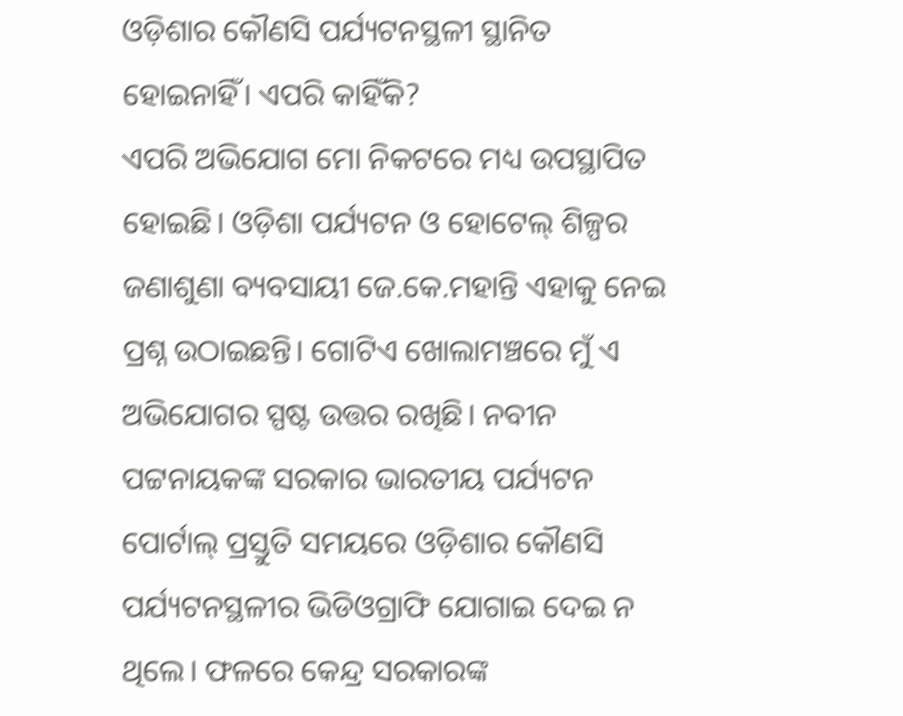ଓଡ଼ିଶାର କୌଣସି ପର୍ଯ୍ୟଟନସ୍ଥଳୀ ସ୍ଥାନିତ ହୋଇନାହିଁ। ଏପରି କାହିଁକି?
ଏପରି ଅଭିଯୋଗ ମୋ ନିକଟରେ ମଧ୍ୟ ଉପସ୍ଥାପିତ ହୋଇଛି। ଓଡ଼ିଶା ପର୍ଯ୍ୟଟନ ଓ ହୋଟେଲ୍ ଶିଳ୍ପର ଜଣାଶୁଣା ବ୍ୟବସାୟୀ ଜେ.କେ.ମହାନ୍ତି ଏହାକୁ ନେଇ ପ୍ରଶ୍ନ ଉଠାଇଛନ୍ତି। ଗୋଟିଏ ଖୋଲାମଞ୍ଚରେ ମୁଁ ଏ ଅଭିଯୋଗର ସ୍ପଷ୍ଟ ଉତ୍ତର ରଖିଛି। ନବୀନ ପଟ୍ଟନାୟକଙ୍କ ସରକାର ଭାରତୀୟ ପର୍ଯ୍ୟଟନ ପୋର୍ଟାଲ୍ ପ୍ରସ୍ତୁତି ସମୟରେ ଓଡ଼ିଶାର କୌଣସି ପର୍ଯ୍ୟଟନସ୍ଥଳୀର ଭିଡିଓଗ୍ରାଫି ଯୋଗାଇ ଦେଇ ନ ଥିଲେ। ଫଳରେ କେନ୍ଦ୍ର ସରକାରଙ୍କ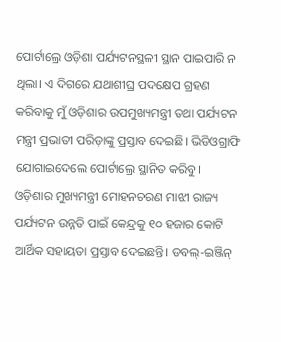ପୋର୍ଟାଲ୍ରେ ଓଡ଼ିଶା ପର୍ଯ୍ୟଟନସ୍ଥଳୀ ସ୍ଥାନ ପାଇପାରି ନ ଥିଲା। ଏ ଦିଗରେ ଯଥାଶୀଘ୍ର ପଦକ୍ଷେପ ଗ୍ରହଣ କରିବାକୁ ମୁଁ ଓଡ଼ିଶାର ଉପମୁଖ୍ୟମନ୍ତ୍ରୀ ତଥା ପର୍ଯ୍ୟଟନ ମନ୍ତ୍ରୀ ପ୍ରଭାତୀ ପରିଡ଼ାଙ୍କୁ ପ୍ରସ୍ତାବ ଦେଇଛି। ଭିଡିଓଗ୍ରାଫି ଯୋଗାଇଦେଲେ ପୋର୍ଟାଲ୍ରେ ସ୍ଥାନିତ କରିବୁ।
ଓଡ଼ିଶାର ମୁଖ୍ୟମନ୍ତ୍ରୀ ମୋହନଚରଣ ମାଝୀ ରାଜ୍ୟ ପର୍ଯ୍ୟଟନ ଉନ୍ନତି ପାଇଁ କେନ୍ଦ୍ରକୁ ୧୦ ହଜାର କୋଟି ଆର୍ଥିକ ସହାୟତା ପ୍ରସ୍ତାବ ଦେଇଛନ୍ତି। ଡବଲ୍-ଇଞ୍ଜିନ୍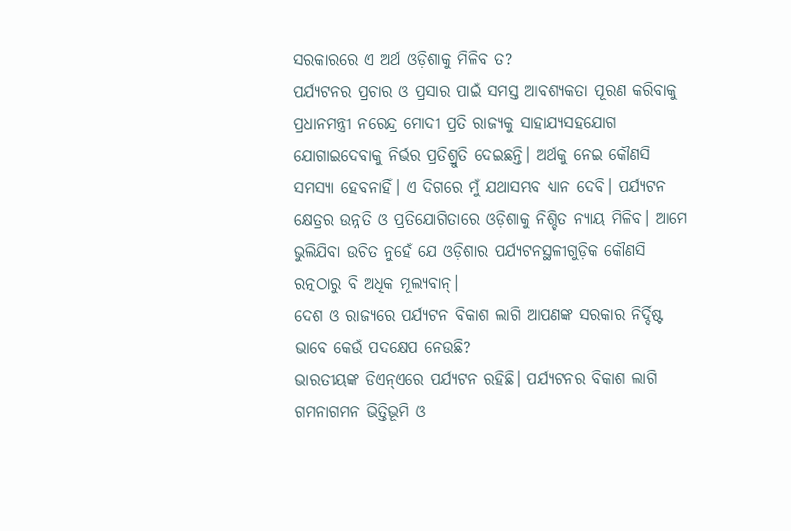ସରକାରରେ ଏ ଅର୍ଥ ଓଡ଼ିଶାକୁ ମିଳିବ ତ?
ପର୍ଯ୍ୟଟନର ପ୍ରଚାର ଓ ପ୍ରସାର ପାଇଁ ସମସ୍ତ ଆବଶ୍ୟକତା ପୂରଣ କରିବାକୁ ପ୍ରଧାନମନ୍ତ୍ରୀ ନରେନ୍ଦ୍ର ମୋଦୀ ପ୍ରତି ରାଜ୍ୟକୁ ସାହାଯ୍ୟସହଯୋଗ ଯୋଗାଇଦେବାକୁ ନିର୍ଭର ପ୍ରତିଶ୍ରୁତି ଦେଇଛନ୍ତି। ଅର୍ଥକୁ ନେଇ କୌଣସି ସମସ୍ୟା ହେବନାହିଁ। ଏ ଦିଗରେ ମୁଁ ଯଥାସମ୍ଭବ ଧ୍ୟାନ ଦେବି। ପର୍ଯ୍ୟଟନ କ୍ଷେତ୍ରର ଉନ୍ନତି ଓ ପ୍ରତିଯୋଗିତାରେ ଓଡ଼ିଶାକୁ ନିଶ୍ଚିତ ନ୍ୟାୟ ମିଳିବ। ଆମେ ଭୁଲିଯିବା ଉଚିତ ନୁହେଁ ଯେ ଓଡ଼ିଶାର ପର୍ଯ୍ୟଟନସ୍ଥଳୀଗୁଡ଼ିକ କୌଣସି ରତ୍ନଠାରୁ ବି ଅଧିକ ମୂଲ୍ୟବାନ୍।
ଦେଶ ଓ ରାଜ୍ୟରେ ପର୍ଯ୍ୟଟନ ବିକାଶ ଲାଗି ଆପଣଙ୍କ ସରକାର ନିର୍ଦ୍ଦିଷ୍ଟ ଭାବେ କେଉଁ ପଦକ୍ଷେପ ନେଉଛି?
ଭାରତୀୟଙ୍କ ଡିଏନ୍ଏରେ ପର୍ଯ୍ୟଟନ ରହିଛି। ପର୍ଯ୍ୟଟନର ବିକାଶ ଲାଗି ଗମନାଗମନ ଭିତ୍ତିଭୂମି ଓ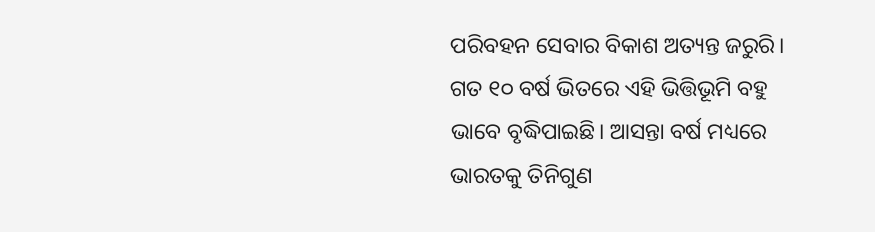ପରିବହନ ସେବାର ବିକାଶ ଅତ୍ୟନ୍ତ ଜରୁରି। ଗତ ୧୦ ବର୍ଷ ଭିତରେ ଏହି ଭିତ୍ତିଭୂମି ବହୁ ଭାବେ ବୃଦ୍ଧିପାଇଛି। ଆସନ୍ତା ବର୍ଷ ମଧ୍ୟରେ ଭାରତକୁ ତିନିଗୁଣ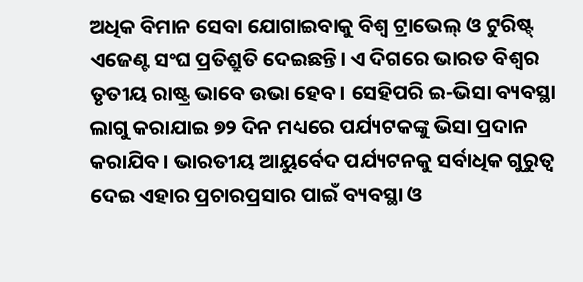ଅଧିକ ବିମାନ ସେବା ଯୋଗାଇବାକୁ ବିଶ୍ବ ଟ୍ରାଭେଲ୍ ଓ ଟୁରିଷ୍ଟ୍ ଏଜେଣ୍ଟ ସଂଘ ପ୍ରତିଶ୍ରୁତି ଦେଇଛନ୍ତି। ଏ ଦିଗରେ ଭାରତ ବିଶ୍ବର ତୃତୀୟ ରାଷ୍ଟ୍ର ଭାବେ ଉଭା ହେବ। ସେହିପରି ଇ-ଭିସା ବ୍ୟବସ୍ଥା ଲାଗୁ କରାଯାଇ ୭୨ ଦିନ ମଧ୍ୟରେ ପର୍ଯ୍ୟଟକଙ୍କୁ ଭିସା ପ୍ରଦାନ କରାଯିବ। ଭାରତୀୟ ଆୟୁର୍ବେଦ ପର୍ଯ୍ୟଟନକୁ ସର୍ବାଧିକ ଗୁରୁତ୍ବ ଦେଇ ଏହାର ପ୍ରଚାରପ୍ରସାର ପାଇଁ ବ୍ୟବସ୍ଥା ଓ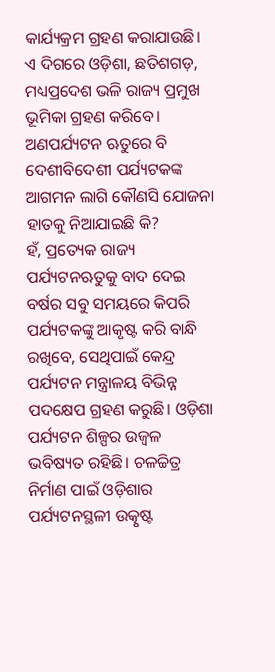କାର୍ଯ୍ୟକ୍ରମ ଗ୍ରହଣ କରାଯାଉଛି। ଏ ଦିଗରେ ଓଡ଼ିଶା, ଛତିଶଗଡ଼, ମଧ୍ୟପ୍ରଦେଶ ଭଳି ରାଜ୍ୟ ପ୍ରମୁଖ ଭୂମିକା ଗ୍ରହଣ କରିବେ।
ଅଣପର୍ଯ୍ୟଟନ ଋତୁରେ ବି ଦେଶୀବିଦେଶୀ ପର୍ଯ୍ୟଟକଙ୍କ ଆଗମନ ଲାଗି କୌଣସି ଯୋଜନା ହାତକୁ ନିଆଯାଇଛି କି?
ହଁ, ପ୍ରତ୍ୟେକ ରାଜ୍ୟ ପର୍ଯ୍ୟଟନଋତୁକୁ ବାଦ ଦେଇ ବର୍ଷର ସବୁ ସମୟରେ କିପରି ପର୍ଯ୍ୟଟକଙ୍କୁ ଆକୃଷ୍ଟ କରି ବାନ୍ଧି ରଖିବେ, ସେଥିପାଇଁ କେନ୍ଦ୍ର ପର୍ଯ୍ୟଟନ ମନ୍ତ୍ରାଳୟ ବିଭିନ୍ନ ପଦକ୍ଷେପ ଗ୍ରହଣ କରୁଛି। ଓଡ଼ିଶା ପର୍ଯ୍ୟଟନ ଶିଳ୍ପର ଉଜ୍ବଳ ଭବିଷ୍ୟତ ରହିଛି। ଚଳଚ୍ଚିତ୍ର ନିର୍ମାଣ ପାଇଁ ଓଡ଼ିଶାର ପର୍ଯ୍ୟଟନସ୍ଥଳୀ ଉତ୍କୃଷ୍ଟ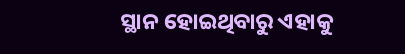ସ୍ଥାନ ହୋଇଥିବାରୁ ଏହାକୁ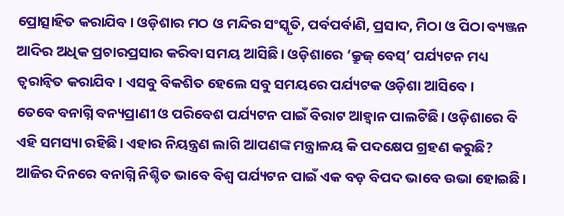ପ୍ରୋତ୍ସାହିତ କରାଯିବ। ଓଡ଼ିଶାର ମଠ ଓ ମନ୍ଦିର ସଂସ୍କୃତି, ପର୍ବପର୍ବାଣି, ପ୍ରସାଦ, ମିଠା ଓ ପିଠା ବ୍ୟଞ୍ଜନ ଆଦିର ଅଧିକ ପ୍ରଚାରପ୍ରସାର କରିବା ସମୟ ଆସିଛି। ଓଡ଼ିଶାରେ ‘କ୍ରୁଜ୍ ବେସ୍’ ପର୍ଯ୍ୟଟନ ମଧ୍ୟ ତ୍ବରାନ୍ବିତ କରାଯିବ। ଏସବୁ ବିକଶିତ ହେଲେ ସବୁ ସମୟରେ ପର୍ଯ୍ୟଟକ ଓଡ଼ିଶା ଆସିବେ।
ତେବେ ବନାଗ୍ନି ବନ୍ୟପ୍ରାଣୀ ଓ ପରିବେଶ ପର୍ଯ୍ୟଟନ ପାଇଁ ବିରାଟ ଆହ୍ବାନ ପାଲଟିଛି। ଓଡ଼ିଶାରେ ବି ଏହି ସମସ୍ୟା ରହିଛି। ଏହାର ନିୟନ୍ତ୍ରଣ ଲାଗି ଆପଣଙ୍କ ମନ୍ତ୍ରାଳୟ କି ପଦକ୍ଷେପ ଗ୍ରହଣ କରୁଛି?
ଆଜିର ଦିନରେ ବନାଗ୍ନି ନିଶ୍ଚିତ ଭାବେ ବିଶ୍ବ ପର୍ଯ୍ୟଟନ ପାଇଁ ଏକ ବଡ଼ ବିପଦ ଭାବେ ଉଭା ହୋଇଛି।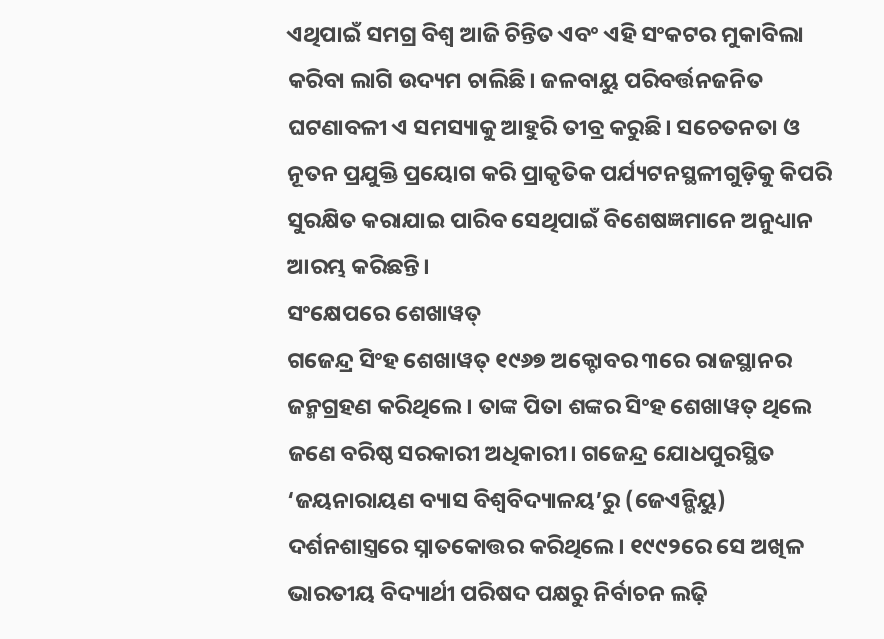ଏଥିପାଇଁ ସମଗ୍ର ବିଶ୍ବ ଆଜି ଚିନ୍ତିତ ଏବଂ ଏହି ସଂକଟର ମୁକାବିଲା କରିବା ଲାଗି ଉଦ୍ୟମ ଚାଲିଛି। ଜଳବାୟୁ ପରିବର୍ତ୍ତନଜନିତ ଘଟଣାବଳୀ ଏ ସମସ୍ୟାକୁ ଆହୁରି ତୀବ୍ର କରୁଛି। ସଚେତନତା ଓ ନୂତନ ପ୍ରଯୁକ୍ତି ପ୍ରୟୋଗ କରି ପ୍ରାକୃତିକ ପର୍ଯ୍ୟଟନସ୍ଥଳୀଗୁଡ଼ିକୁ କିପରି ସୁରକ୍ଷିତ କରାଯାଇ ପାରିବ ସେଥିପାଇଁ ବିଶେଷଜ୍ଞମାନେ ଅନୁଧ୍ୟାନ ଆରମ୍ଭ କରିଛନ୍ତି।
ସଂକ୍ଷେପରେ ଶେଖାୱତ୍
ଗଜେନ୍ଦ୍ର ସିଂହ ଶେଖାୱତ୍ ୧୯୬୭ ଅକ୍ଟୋବର ୩ରେ ରାଜସ୍ଥାନର ଜନ୍ମଗ୍ରହଣ କରିଥିଲେ। ତାଙ୍କ ପିତା ଶଙ୍କର ସିଂହ ଶେଖାୱତ୍ ଥିଲେ ଜଣେ ବରିଷ୍ଠ ସରକାରୀ ଅଧିକାରୀ। ଗଜେନ୍ଦ୍ର ଯୋଧପୁରସ୍ଥିତ ‘ଜୟନାରାୟଣ ବ୍ୟାସ ବିଶ୍ବବିଦ୍ୟାଳୟ’ରୁ (ଜେଏନ୍ଭିୟୁ) ଦର୍ଶନଶାସ୍ତ୍ରରେ ସ୍ନାତକୋତ୍ତର କରିଥିଲେ। ୧୯୯୨ରେ ସେ ଅଖିଳ ଭାରତୀୟ ବିଦ୍ୟାର୍ଥୀ ପରିଷଦ ପକ୍ଷରୁ ନିର୍ବାଚନ ଲଢ଼ି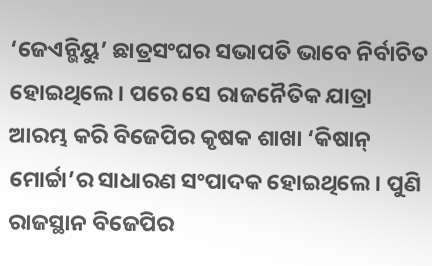‘ଜେଏନ୍ଭିୟୁ’ ଛାତ୍ରସଂଘର ସଭାପତି ଭାବେ ନିର୍ବାଚିତ ହୋଇଥିଲେ। ପରେ ସେ ରାଜନୈତିକ ଯାତ୍ରା ଆରମ୍ଭ କରି ବିଜେପିର କୃଷକ ଶାଖା ‘କିଷାନ୍ ମୋର୍ଚ୍ଚା’ର ସାଧାରଣ ସଂପାଦକ ହୋଇଥିଲେ। ପୁଣି ରାଜସ୍ଥାନ ବିଜେପିର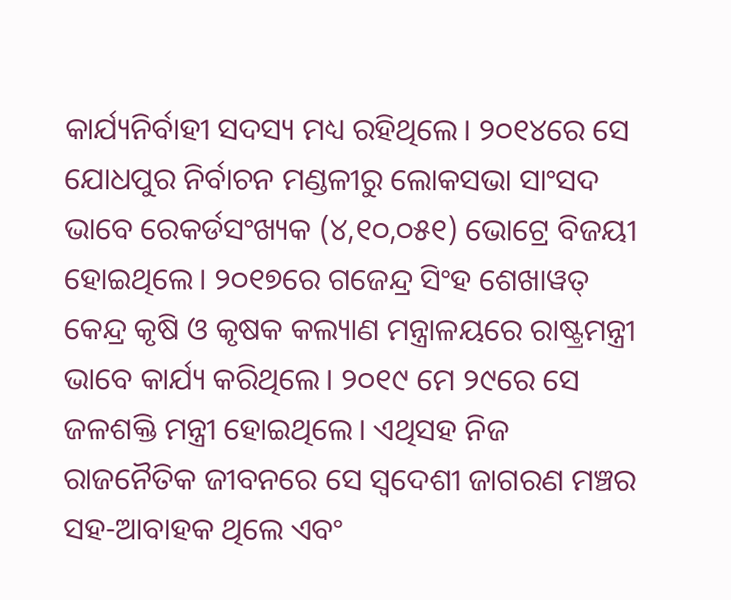କାର୍ଯ୍ୟନିର୍ବାହୀ ସଦସ୍ୟ ମଧ୍ୟ ରହିଥିଲେ। ୨୦୧୪ରେ ସେ ଯୋଧପୁର ନିର୍ବାଚନ ମଣ୍ଡଳୀରୁ ଲୋକସଭା ସାଂସଦ ଭାବେ ରେକର୍ଡସଂଖ୍ୟକ (୪,୧୦,୦୫୧) ଭୋଟ୍ରେ ବିଜୟୀ ହୋଇଥିଲେ। ୨୦୧୭ରେ ଗଜେନ୍ଦ୍ର ସିଂହ ଶେଖାୱତ୍ କେନ୍ଦ୍ର କୃଷି ଓ କୃଷକ କଲ୍ୟାଣ ମନ୍ତ୍ରାଳୟରେ ରାଷ୍ଟ୍ରମନ୍ତ୍ରୀ ଭାବେ କାର୍ଯ୍ୟ କରିଥିଲେ। ୨୦୧୯ ମେ ୨୯ରେ ସେ ଜଳଶକ୍ତି ମନ୍ତ୍ରୀ ହୋଇଥିଲେ। ଏଥିସହ ନିଜ ରାଜନୈତିକ ଜୀବନରେ ସେ ସ୍ବଦେଶୀ ଜାଗରଣ ମଞ୍ଚର ସହ-ଆବାହକ ଥିଲେ ଏବଂ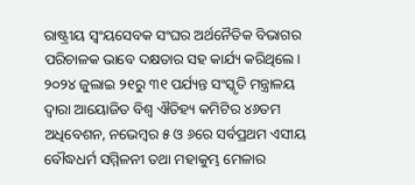ରାଷ୍ଟ୍ରୀୟ ସ୍ବଂୟସେବକ ସଂଘର ଅର୍ଥନୈତିକ ବିଭାଗର ପରିଚାଳକ ଭାବେ ଦକ୍ଷତାର ସହ କାର୍ଯ୍ୟ କରିଥିଲେ। ୨୦୨୪ ଜୁଲାଇ ୨୧ରୁ ୩୧ ପର୍ଯ୍ୟନ୍ତ ସଂସ୍କୃତି ମନ୍ତ୍ରାଳୟ ଦ୍ବାରା ଆୟୋଜିତ ବିଶ୍ବ ଐତିହ୍ୟ କମିଟିର ୪୬ତମ ଅଧିବେଶନ, ନଭେମ୍ବର ୫ ଓ ୬ରେ ସର୍ବପ୍ରଥମ ଏସୀୟ ବୌଦ୍ଧଧର୍ମ ସମ୍ମିଳନୀ ତଥା ମହାକୁମ୍ଭ ମେଳାର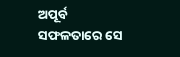ଅପୂର୍ବ ସଫଳତାରେ ସେ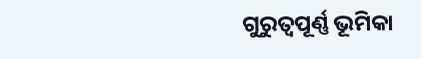ଗୁରୁତ୍ବପୂର୍ଣ୍ଣ ଭୂମିକା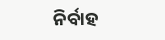ନିର୍ବାହ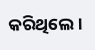କରିଥିଲେ।